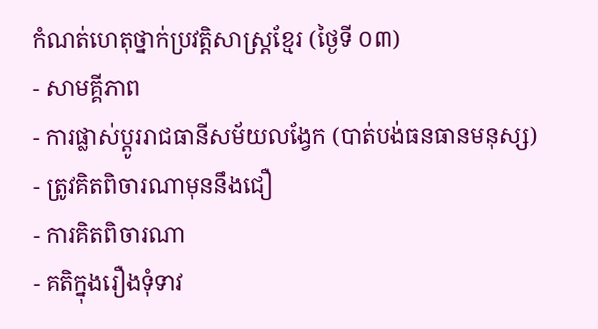កំណត់ហេតុថ្នាក់ប្រវត្តិសាស្រ្ដខ្មែរ (ថ្ងៃទី ០៣)
- សាមគ្គីភាព
- ការផ្លាស់ប្ដូររាជធានីសម័យលង្វែក (បាត់បង់ធនធានមនុស្ស)
- ត្រូវគិតពិចារណាមុននឹងជឿ
- ការគិតពិចារណា
- គតិក្នុងរឿងទុំទាវ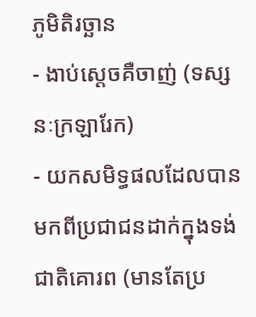ភូមិតិរច្ឆាន
- ងាប់ស្ដេចគឺចាញ់ (ទស្សនៈក្រឡារែក)
- យកសមិទ្ធផលដែលបានមកពីប្រជាជនដាក់ក្នុងទង់ជាតិគោរព (មានតែប្រ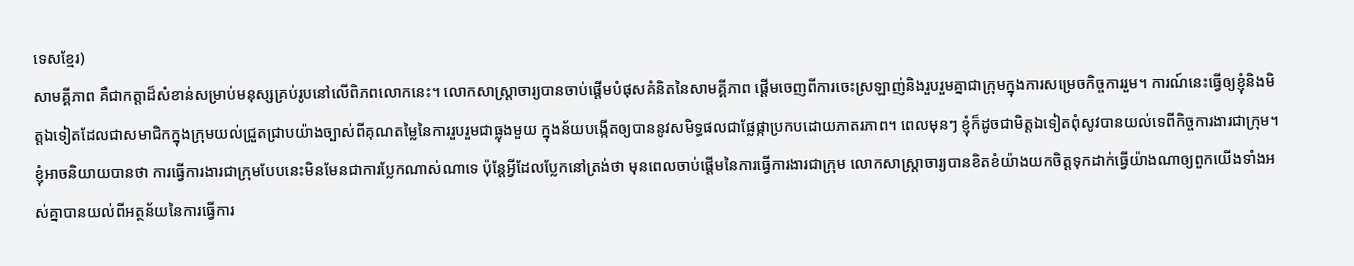ទេសខ្មែរ)
សាមគ្គីភាព គឺជាកត្តាដ៏សំខាន់សម្រាប់មនុស្សគ្រប់រូបនៅលើពិភពលោកនេះ។ លោកសាស្ត្រាចារ្យបានចាប់ផ្ដើមបំផុសគំនិតនៃសាមគ្គីភាព ផ្ដើមចេញពីការចេះស្រឡាញ់និងរួបរួមគ្នាជាក្រុមក្នុងការសម្រេចកិច្ចការរួម។ ការណ៍នេះធ្វើឲ្យខ្ញុំនិងមិត្តឯទៀតដែលជាសមាជិកក្នុងក្រុមយល់ជ្រួតជ្រាបយ៉ាងច្បាស់ពីគុណតម្លៃនៃការរួបរួមជាធ្លុងមួយ ក្នុងន័យបង្កើតឲ្យបាននូវសមិទ្ធផលជាផ្លែផ្កាប្រកបដោយភាតរភាព។ ពេលមុនៗ ខ្ញុំក៏ដូចជាមិត្តឯទៀតពុំសូវបានយល់ទេពីកិច្ចការងារជាក្រុម។ ខ្ញុំអាចនិយាយបានថា ការធ្វើការងារជាក្រុមបែបនេះមិនមែនជាការប្លែកណាស់ណាទេ ប៉ុន្តែអ្វីដែលប្លែកនៅត្រង់ថា មុនពេលចាប់ផ្ដើមនៃការធ្វើការងារជាក្រុម លោកសាស្ត្រាចារ្យបានខិតខំយ៉ាងយកចិត្តទុកដាក់ធ្វើយ៉ាងណាឲ្យពួកយើងទាំងអស់គ្នាបានយល់ពីអត្ថន័យនៃការធ្វើការ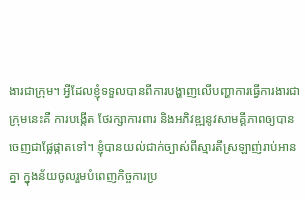ងារជាក្រុម។ អ្វីដែលខ្ញុំទទួលបានពីការបង្ហាញលើបញ្ហាការធ្វើការងារជាក្រុមនេះគឺ ការបង្កើត ថែរក្សាការពារ និងអភិវឌ្ឍនូវសាមគ្គីភាពឲ្យបានចេញជាផ្លែផ្កាតទៅ។ ខ្ញុំបានយល់ជាក់ច្បាស់ពីស្មារតីស្រឡាញ់រាប់អានគ្នា ក្នុងន័យចូលរួមបំពេញកិច្ចការប្រ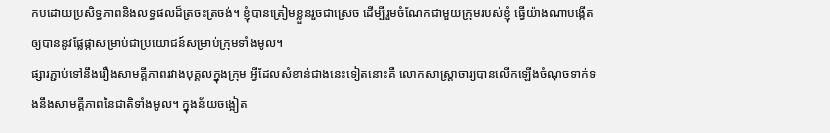កបដោយប្រសិទ្ធភាពនិងលទ្ធផលដ៏ត្រចះត្រចង់។ ខ្ញុំបានត្រៀមខ្លួនរួចជាស្រេច ដើម្បីរួមចំណែកជាមួយក្រុមរបស់ខ្ញុំ ធ្វើយ៉ាងណាបង្កើតឲ្យបាននូវផ្លែផ្កាសម្រាប់ជាប្រយោជន៍សម្រាប់ក្រុមទាំងមូល។
ផ្សារភ្ជាប់ទៅនឹងរឿងសាមគ្គីភាពរវាងបុគ្គលក្នុងក្រុម អ្វីដែលសំខាន់ជាងនេះទៀតនោះគឺ លោកសាស្ត្រាចារ្យបានលើកឡើងចំណុចទាក់ទងនឹងសាមគ្គីភាពនៃជាតិទាំងមូល។ ក្នុងន័យចង្អៀត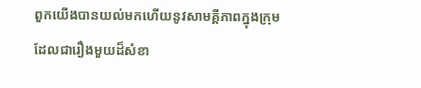ពួកយើងបានយល់មកហើយនូវសាមគ្គីភាពក្នុងក្រុមដែលជារឿងមួយដ៏សំខា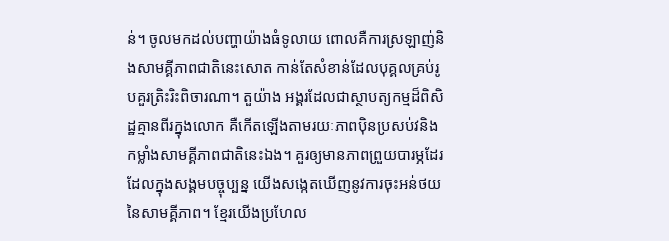ន់។ ចូលមកដល់បញ្ហាយ៉ាងធំទូលាយ ពោលគឺការស្រឡាញ់និងសាមគ្គីភាពជាតិនេះសោត កាន់តែសំខាន់ដែលបុគ្គលគ្រប់រូបគួរត្រិះរិះពិចារណា។ តួយ៉ាង អង្គរដែលជាស្ថាបត្យកម្មដ៏ពិសិដ្ឋគ្មានពីរក្នុងលោក គឺកើតឡើងតាមរយៈភាពប៉ិនប្រសប់វនិងកម្លាំងសាមគ្គីភាពជាតិនេះឯង។ គួរឲ្យមានភាពព្រួយបារម្ភដែរ ដែលក្នុងសង្គមបច្ចុប្បន្ន យើងសង្កេតឃើញនូវការចុះអន់ថយនៃសាមគ្គីភាព។ ខ្មែរយើងប្រហែល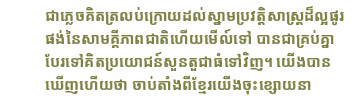ជាភ្លេចគិតត្រលប់ក្រោយដល់ស្នាមប្រវត្តិសាស្ត្រដ៏ល្អផូរផង់នៃសាមគ្គីភាពជាតិហើយមើល៍ទៅ បានជាគ្រប់គ្នាបែរទៅគិតប្រយោជន៍សួនតួជាធំទៅវិញ។ យើងបានឃើញហើយថា ចាប់តាំងពីខ្មែរយើងចុះខ្សោយនា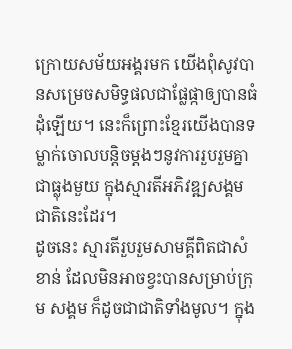ក្រោយសម័យអង្គរមក យើងពុំសូវបានសម្រេចសមិទ្ធផលជាផ្លែផ្កាឲ្យបានធំដុំឡើយ។ នេះក៏ព្រោះខ្មែរយើងបានទម្លាក់ចោលបន្តិចម្ដងៗនូវការរួបរួមគ្នាជាធ្លុងមួយ ក្នុងស្មារតីអភិវឌ្ឍសង្គមជាតិនេះដែរ។
ដូចនេះ ស្មារតីរួបរួមសាមគ្គីពិតជាសំខាន់ ដែលមិនអាចខ្វះបានសម្រាប់ក្រុម សង្គម ក៏ដូចជាជាតិទាំងមូល។ ក្នុង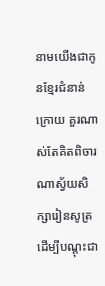នាមយើងជាកូនខ្មែរជំនាន់ក្រោយ គួរណាស់តែគិតពិចារណាស្វ័យសិក្សារៀនសូត្រ ដើម្បីបណ្ដុះជា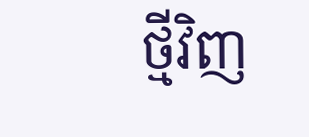ថ្មីវិញ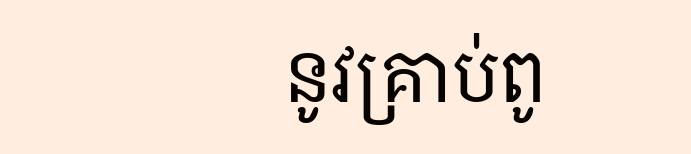នូវគ្រាប់ពូ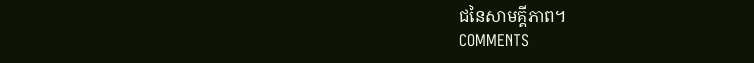ជនៃសាមគ្គីភាព។
COMMENTS